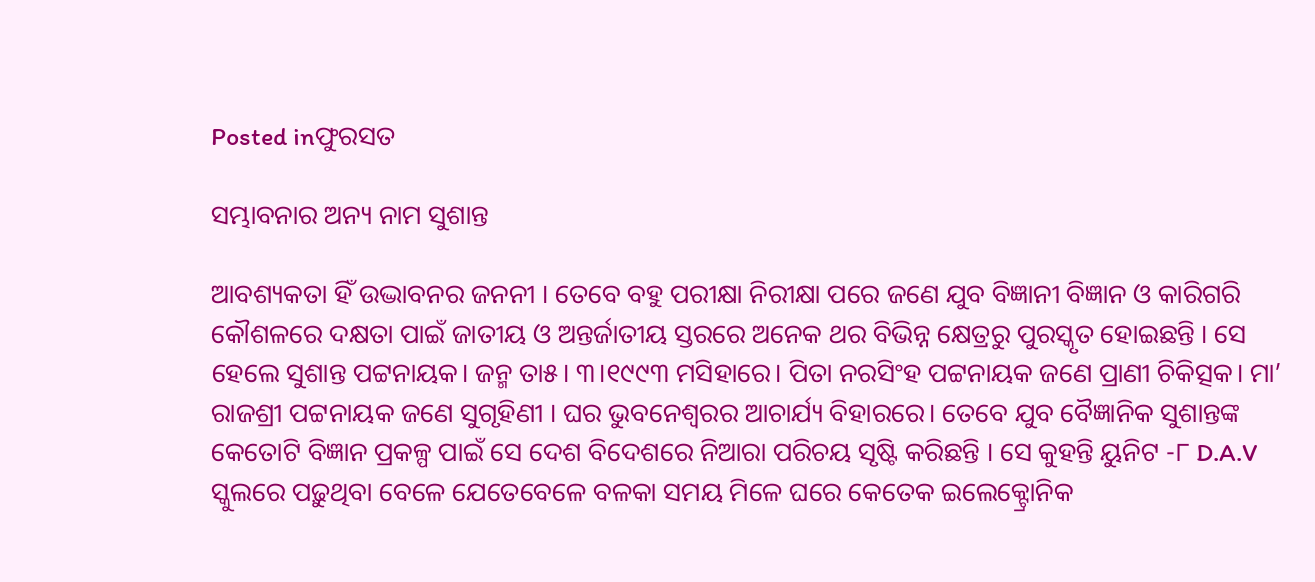Posted inଫୁରସତ

ସମ୍ଭାବନାର ଅନ୍ୟ ନାମ ସୁଶାନ୍ତ

ଆବଶ୍ୟକତା ହିଁ ଉଦ୍ଭାବନର ଜନନୀ । ତେବେ ବହୁ ପରୀକ୍ଷା ନିରୀକ୍ଷା ପରେ ଜଣେ ଯୁବ ବିଜ୍ଞାନୀ ବିଜ୍ଞାନ ଓ କାରିଗରି କୌଶଳରେ ଦକ୍ଷତା ପାଇଁ ଜାତୀୟ ଓ ଅନ୍ତର୍ଜାତୀୟ ସ୍ତରରେ ଅନେକ ଥର ବିଭିନ୍ନ କ୍ଷେତ୍ରରୁ ପୁରସ୍କୃତ ହୋଇଛନ୍ତି । ସେ ହେଲେ ସୁଶାନ୍ତ ପଟ୍ଟନାୟକ। ଜନ୍ମ ତା୫। ୩।୧୯୯୩ ମସିହାରେ। ପିତା ନରସିଂହ ପଟ୍ଟନାୟକ ଜଣେ ପ୍ରାଣୀ ଚିକିତ୍ସକ। ମା’ ରାଜଶ୍ରୀ ପଟ୍ଟନାୟକ ଜଣେ ସୁଗୃହିଣୀ । ଘର ଭୁବନେଶ୍ୱରର ଆଚାର୍ଯ୍ୟ ବିହାରରେ। ତେବେ ଯୁବ ବୈଜ୍ଞାନିକ ସୁଶାନ୍ତଙ୍କ କେତୋଟି ବିଜ୍ଞାନ ପ୍ରକଳ୍ପ ପାଇଁ ସେ ଦେଶ ବିଦେଶରେ ନିଆରା ପରିଚୟ ସୃଷ୍ଟି କରିଛନ୍ତି । ସେ କୁହନ୍ତି ୟୁନିଟ -୮ D.A.V ସ୍କୁଲରେ ପଢ଼ୁଥିବା ବେଳେ ଯେତେବେଳେ ବଳକା ସମୟ ମିଳେ ଘରେ କେତେକ ଇଲେକ୍ଟ୍ରୋନିକ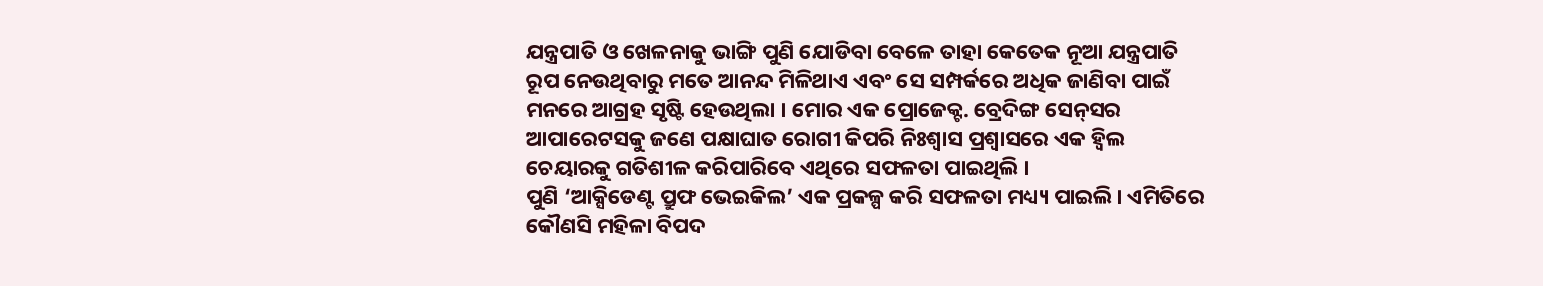ଯନ୍ତ୍ରପାତି ଓ ଖେଳନାକୁ ଭାଙ୍ଗି ପୁଣି ଯୋଡିବା ବେଳେ ତାହା କେତେକ ନୂଆ ଯନ୍ତ୍ରପାତି ରୂପ ନେଉଥିବାରୁ ମତେ ଆନନ୍ଦ ମିଳିଥାଏ ଏବଂ ସେ ସମ୍ପର୍କରେ ଅଧିକ ଜାଣିବା ପାଇଁ ମନରେ ଆଗ୍ରହ ସୃଷ୍ଟି ହେଉଥିଲା । ମୋର ଏକ ପ୍ରୋଜେକ୍ଟ. ବ୍ରେଦିଙ୍ଗ ସେନ୍‌ସର ଆପାରେଟସକୁ ଜଣେ ପକ୍ଷାଘାତ ରୋଗୀ କିପରି ନିଃଶ୍ୱାସ ପ୍ରଶ୍ୱାସରେ ଏକ ହ୍ବିଲ ଚେୟାରକୁ ଗତିଶୀଳ କରିପାରିବେ ଏଥିରେ ସଫଳତା ପାଇଥିଲି ।
ପୁଣି ‘ଆକ୍ସିଡେଣ୍ଟ ପ୍ରୁଫ ଭେଇକିଲ’ ଏକ ପ୍ରକଳ୍ପ କରି ସଫଳତା ମଧ୍ୟ୍ୟ ପାଇଲି। ଏମିତିରେ କୌଣସି ମହିଳା ବିପଦ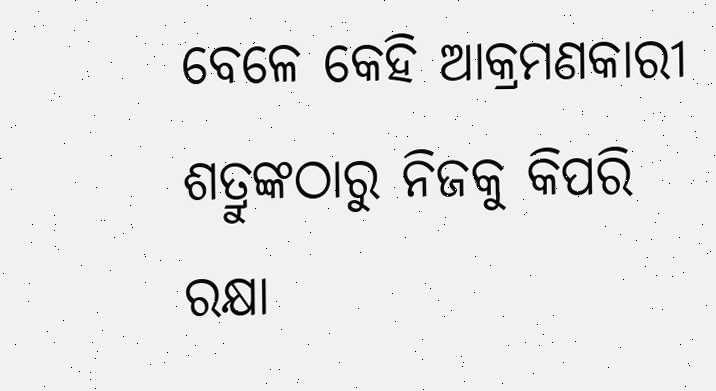ବେଳେ କେହି ଆକ୍ରମଣକାରୀ ଶତ୍ରୁଙ୍କଠାରୁ ନିଜକୁ କିପରି ରକ୍ଷା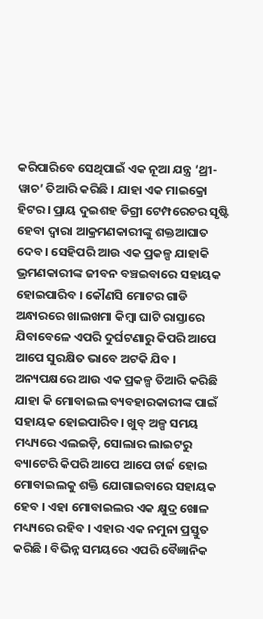କରିପାରିବେ ସେଥିପାଇଁ ଏକ ନୂଆ ଯନ୍ତ୍ର ‘ଥ୍ରୀ-ୱାଚ’ ତିଆରି କରିଛି । ଯାହା ଏକ ମାଇକ୍ରୋ ହିଟର। ପ୍ରାୟ ଦୁଇଶହ ଡିଗ୍ରୀ ଟେମ୍ପରେଚର ସୃଷ୍ଟି ହେବା ଦ୍ୱାରା ଆକ୍ରମଣକାରୀଙ୍କୁ ଶକ୍ତଆଘାତ ଦେବ। ସେହିପରି ଆଉ ଏକ ପ୍ରକଳ୍ପ ଯାହାକି ଭ୍ରମଣକାରୀଙ୍କ ଜୀବନ ବଞ୍ଚଇବାରେ ସହାୟକ ହୋଇପାରିବ । କୌଣସି ମୋଟର ଗାଡି ଅନ୍ଧାରରେ ଖାଲଖମା କିମ୍ବା ଘାଟି ରାସ୍ତାରେ ଯିବାବେଳେ ଏପରି ଦୁର୍ଘଟଣାରୁ କିପରି ଆପେ ଆପେ ସୁରକ୍ଷିତ ଭାବେ ଅଟକି ଯିବ । ଅନ୍ୟପକ୍ଷରେ ଆଉ ଏକ ପ୍ରକଳ୍ପ ତିଆରି କରିଛି ଯାହା କି ମୋବାଇଲ ବ୍ୟବହାରକାରୀଙ୍କ ପାଇଁ ସହାୟକ ହୋଇପାରିବ। ଖୁବ୍‌ ଅଳ୍ପ ସମୟ ମଧ୍ୟ୍ୟରେ ଏଲଇଡ଼ି, ସୋଲାର ଲାଇଟରୁ ବ୍ୟାଟେରି କିପରି ଆପେ ଆପେ ଚାର୍ଜ ହୋଇ ମୋବାଇଲକୁ ଶକ୍ତି ଯୋଗାଇବାରେ ସହାୟକ ହେବ । ଏହା ମୋବାଇଲର ଏକ କ୍ଷୁଦ୍ର ଖୋଳ ମଧ୍ୟ୍ୟରେ ରହିବ । ଏହାର ଏକ ନମୁନା ପ୍ରସ୍ତୁତ କରିଛି । ବିଭିନ୍ନ ସମୟରେ ଏପରି ବୈଜ୍ଞାନିକ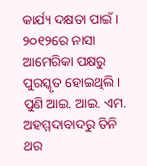କାର୍ଯ୍ୟ ଦକ୍ଷତା ପାଇଁ । ୨୦୧୨ରେ ନାସା ଆମେରିକା ପକ୍ଷରୁ ପୁରସ୍କୃତ ହୋଇଥିଲି । ପୁଣି ଆଇ. ଆଇ. ଏମ. ଅହମ୍ମଦାବାଦରୁ ତିନି ଥର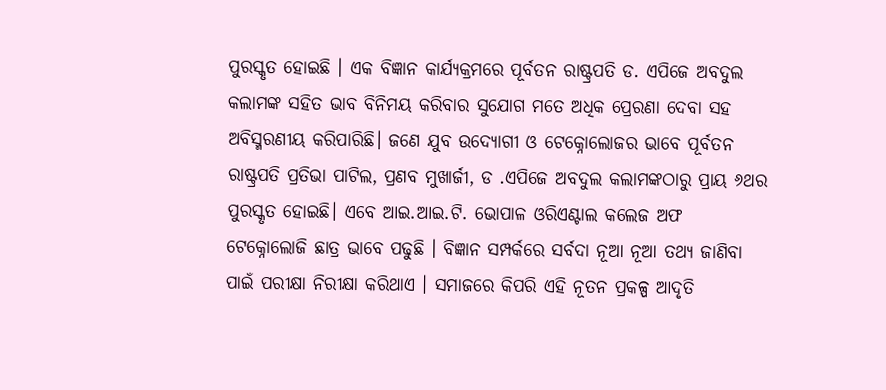ପୁରସ୍କୃତ ହୋଇଛି । ଏକ ବିଜ୍ଞାନ କାର୍ଯ୍ୟକ୍ରମରେ ପୂର୍ବତନ ରାଷ୍ଟ୍ରପତି ଡ. ଏପିଜେ ଅବଦୁଲ କଲାମଙ୍କ ସହିତ ଭାବ ବିନିମୟ କରିବାର ସୁଯୋଗ ମତେ ଅଧିକ ପ୍ରେରଣା ଦେବା ସହ ଅବିସ୍ମରଣୀୟ କରିପାରିଛି। ଜଣେ ଯୁବ ଉଦ୍ୟୋଗୀ ଓ ଟେକ୍ନୋଲୋଜର ଭାବେ ପୂର୍ବତନ ରାଷ୍ଟ୍ରପତି ପ୍ରତିଭା ପାଟିଲ, ପ୍ରଣବ ମୁଖାର୍ଜୀ, ଡ .ଏପିଜେ ଅବଦୁଲ କଲାମଙ୍କଠାରୁ ପ୍ରାୟ ୬ଥର ପୁରସ୍କୃତ ହୋଇଛି। ଏବେ ଆଇ.ଆଇ.ଟି. ଭୋପାଳ ଓରିଏଣ୍ଟାଲ କଲେଜ ଅଫ ଟେକ୍ନୋଲୋଜି ଛାତ୍ର ଭାବେ ପଢୁଛି । ବିଜ୍ଞାନ ସମ୍ପର୍କରେ ସର୍ବଦା ନୂଆ ନୂଆ ତଥ୍ୟ ଜାଣିବା ପାଇଁ ପରୀକ୍ଷା ନିରୀକ୍ଷା କରିଥାଏ । ସମାଜରେ କିପରି ଏହି ନୂତନ ପ୍ରକଳ୍ପ ଆଦୃତି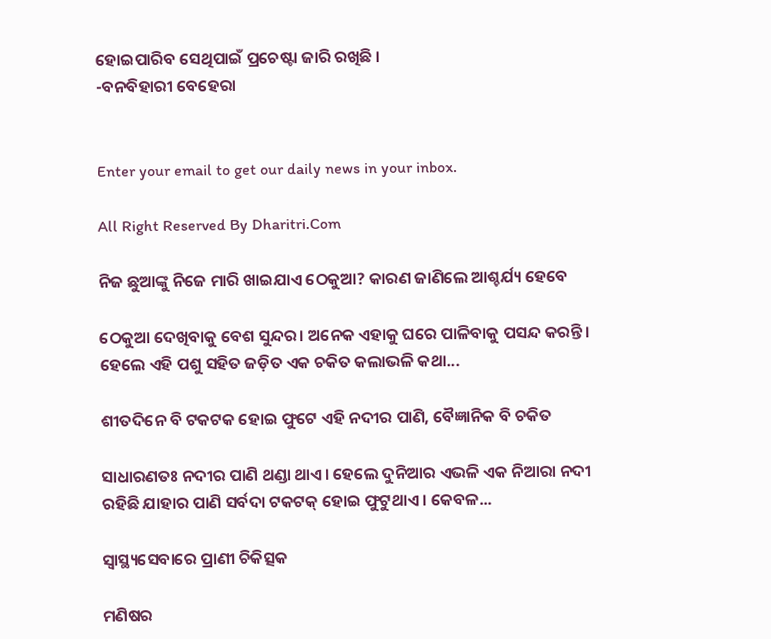ହୋଇପାରିବ ସେଥିପାଇଁ ପ୍ରଚେଷ୍ଟା ଜାରି ରଖିଛି ।
-ବନବିହାରୀ ବେହେରା


Enter your email to get our daily news in your inbox.

All Right Reserved By Dharitri.Com

ନିଜ ଛୁଆଙ୍କୁ ନିଜେ ମାରି ଖାଇଯାଏ ଠେକୁଆ? କାରଣ ଜାଣିଲେ ଆଶ୍ଚର୍ଯ୍ୟ ହେବେ

ଠେକୁଆ ଦେଖିବାକୁ ବେଶ ସୁନ୍ଦର। ଅନେକ ଏହାକୁ ଘରେ ପାଳିବାକୁ ପସନ୍ଦ କରନ୍ତି। ହେଲେ ଏହି ପଶୁ ସହିତ ଜଡ଼ିତ ଏକ ଚକିତ କଲାଭଳି କଥା...

ଶୀତଦିନେ ବି ଟକଟକ ହୋଇ ଫୁଟେ ଏହି ନଦୀର ପାଣି, ବୈଜ୍ଞାନିକ ବି ଚକିତ

ସାଧାରଣତଃ ନଦୀର ପାଣି ଥଣ୍ଡା ଥାଏ। ହେଲେ ଦୁନିଆର ଏଭଳି ଏକ ନିଆରା ନଦୀ ରହିଛି ଯାହାର ପାଣି ସର୍ବଦା ଟକଟକ୍‌ ହୋଇ ଫୁଟୁଥାଏ। କେବଳ...

ସ୍ବାସ୍ଥ୍ୟସେବାରେ ପ୍ରାଣୀ ଚିକିତ୍ସକ

ମଣିଷର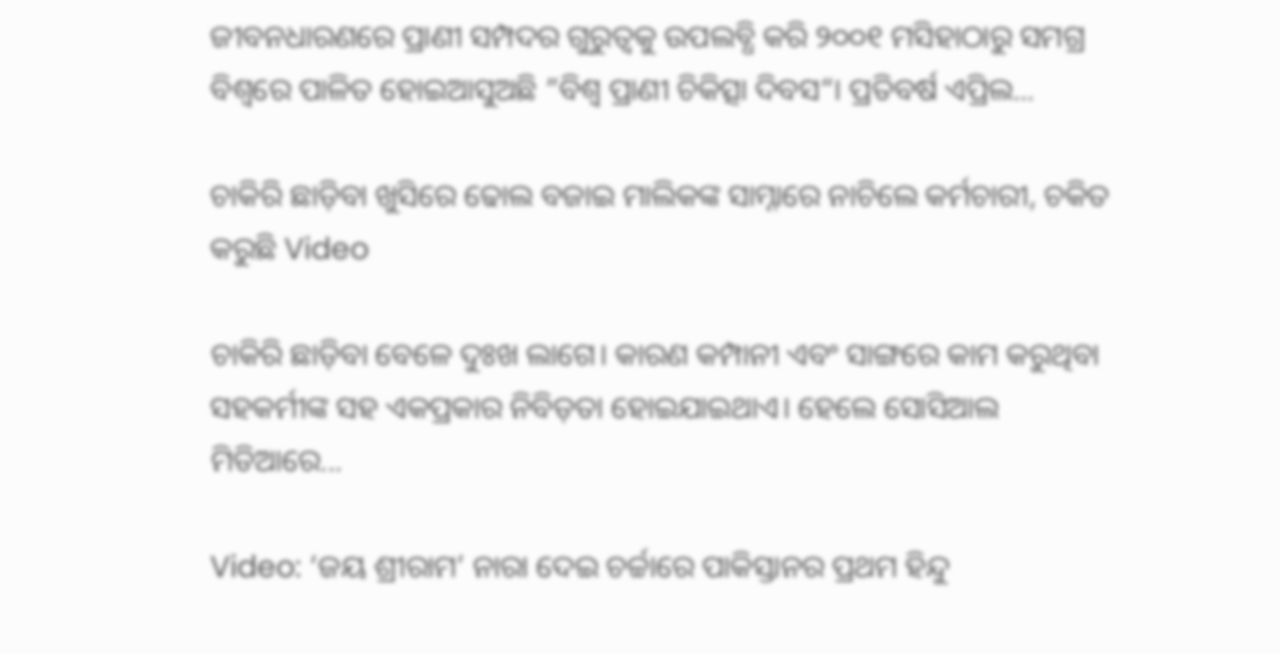ଜୀବନଧାରଣରେ ପ୍ରାଣୀ ସମ୍ପଦର ଗୁରୁତ୍ୱକୁ ଉପଲବ୍ଧି କରି ୨୦୦୧ ମସିହାଠାରୁ ସମଗ୍ର ବିଶ୍ୱରେ ପାଳିତ ହୋଇଆସୁଅଛି ”ବିଶ୍ୱ ପ୍ରାଣୀ ଚିକିତ୍ସା ଦିବସ“। ପ୍ରତିବର୍ଷ ଏପ୍ରିଲ...

ଚାକିରି ଛାଡ଼ିବା ଖୁସିରେ ଢୋଲ ବଜାଇ ମାଲିକଙ୍କ ସାମ୍ନାରେ ନାଚିଲେ କର୍ମଚାରୀ, ଚକିତ କରୁଛି Video

ଚାକିରି ଛାଡ଼ିବା ବେଳେ ଦୁଃଖ ଲାଗେ। କାରଣ କମ୍ପାନୀ ଏବଂ ସାଙ୍ଗରେ କାମ କରୁଥିବା ସହକର୍ମୀଙ୍କ ସହ ଏକପ୍ରକାର ନିବିଡ଼ତା ହୋଇଯାଇଥାଏ। ହେଲେ ସୋସିଆଲ ମିଡିଆରେ...

Video: ‘ଜୟ ଶ୍ରୀରାମ’ ନାରା ଦେଇ ଚର୍ଚ୍ଚାରେ ପାକିସ୍ତାନର ପ୍ରଥମ ହିନ୍ଦୁ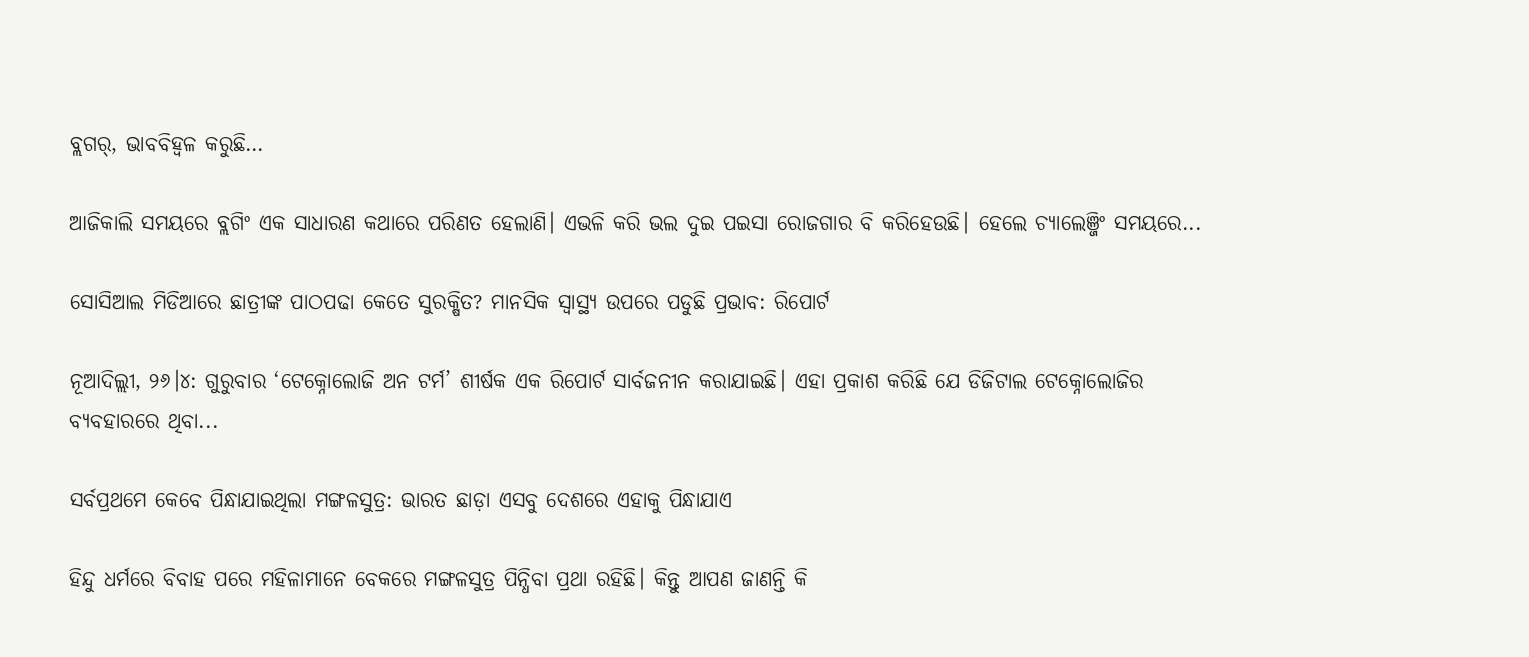ବ୍ଲଗର୍‌, ଭାବବିହ୍ବଳ କରୁଛି…

ଆଜିକାଲି ସମୟରେ ବ୍ଲଗିଂ ଏକ ସାଧାରଣ କଥାରେ ପରିଣତ ହେଲାଣି। ଏଭଳି କରି ଭଲ ଦୁଇ ପଇସା ରୋଜଗାର ବି କରିହେଉଛି। ହେଲେ ଚ୍ୟାଲେଞ୍ଜିଂ ସମୟରେ...

ସୋସିଆଲ ମିଡିଆରେ ଛାତ୍ରୀଙ୍କ ପାଠପଢା କେତେ ସୁରକ୍ଷିତ? ମାନସିକ ସ୍ବାସ୍ଥ୍ୟ ଉପରେ ପଡୁଛି ପ୍ରଭାବ: ରିପୋର୍ଟ

ନୂଆଦିଲ୍ଲୀ, ୨୬।୪: ଗୁରୁବାର ‘ଟେକ୍ନୋଲୋଜି ଅନ ଟର୍ମ’ ଶୀର୍ଷକ ଏକ ରିପୋର୍ଟ ସାର୍ବଜନୀନ କରାଯାଇଛି। ଏହା ପ୍ରକାଶ କରିଛି ଯେ ଡିଜିଟାଲ ଟେକ୍ନୋଲୋଜିର ବ୍ୟବହାରରେ ଥିବା...

ସର୍ବପ୍ରଥମେ କେବେ ପିନ୍ଧାଯାଇଥିଲା ମଙ୍ଗଳସୁତ୍ର: ଭାରତ ଛାଡ଼ା ଏସବୁ ଦେଶରେ ଏହାକୁ ପିନ୍ଧାଯାଏ

ହିନ୍ଦୁ ଧର୍ମରେ ବିବାହ ପରେ ମହିଳାମାନେ ବେକରେ ମଙ୍ଗଳସୁତ୍ର ପିନ୍ଧିବା ପ୍ରଥା ରହିଛି। କିନ୍ତୁ ଆପଣ ଜାଣନ୍ତି କି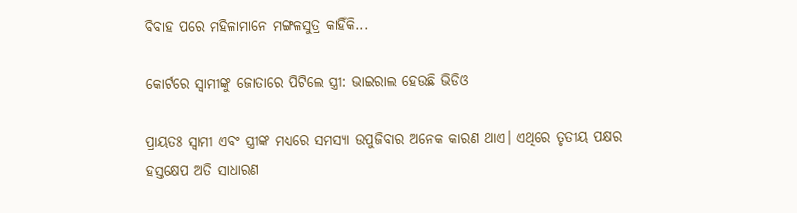ବିବାହ ପରେ ମହିଳାମାନେ ମଙ୍ଗଳସୁତ୍ର କାହିଁକି...

କୋର୍ଟରେ ସ୍ବାମୀଙ୍କୁ ଜୋତାରେ ପିଟିଲେ ସ୍ତ୍ରୀ: ଭାଇରାଲ ହେଉଛି ଭିଡିଓ

ପ୍ରାୟତଃ ସ୍ବାମୀ ଏବଂ ସ୍ତ୍ରୀଙ୍କ ମଧ୍ୟରେ ସମସ୍ୟା ଉପୁଜିବାର ଅନେକ କାରଣ ଥାଏ। ଏଥିରେ ତୃତୀୟ ପକ୍ଷର ହସ୍ତକ୍ଷେପ ଅତି ସାଧାରଣ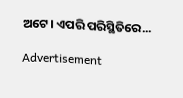ଅଟେ। ଏପରି ପରିସ୍ଥିତିରେ...

Advertisement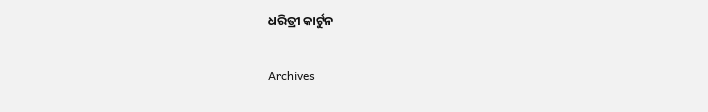ଧରିତ୍ରୀ କାର୍ଟୁନ

Archives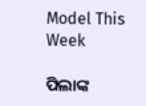Model This Week

ପିଲାଙ୍କ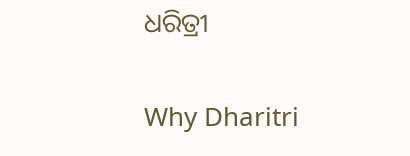ଧରିତ୍ରୀ

Why Dharitri